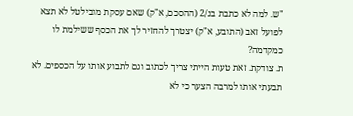"ש. למה לא כתבת בנ/2 (ההסכם, א"ק) שאם עסקת מובילטל לא תצא לפועל זאב (התובע, א"ק) יצטרך להחזיר לך את הכסף ששילמת לו כמקדמה?
ת. צודקת. זאת טעות הייתי צריך לכתוב וגם לתבוע אותו על הכספים. לא תבעתי אותו למרבה הצער כי לא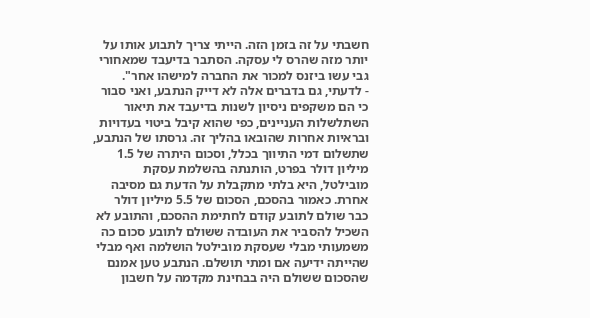חשבתי על זה בזמן הזה. הייתי צריך לתבוע אותו על יותר מזה שהרס לי עסקה. הסתבר בדיעבד שמאחורי גבי עשו ביזנס למכור את החברה למישהו אחר".
- לדעתי, גם בדברים אלה לא דייק הנתבע, ואני סבור כי הם משקפים ניסיון לשנות בדיעבד את תיאור השתלשלות העניינים, כפי שהוא קיבל ביטוי בעדויות ובראיות אחרות שהובאו בהליך זה. גרסתו של הנתבע, שתשלום דמי התיווך בכלל, וסכום היתרה של 1.5 מיליון דולר בפרט, הותנתה בהשלמת עסקת מובילטל, היא בלתי מתקבלת על הדעת גם מסיבה אחרת. כאמור בהסכם, הסכום של 5.5 מיליון דולר כבר שולם לתובע קודם לחתימת ההסכם, והתובע לא השכיל להסביר את העובדה ששולם לתובע סכום כה משמעותי מבלי שעסקת מובילטל הושלמה ואף מבלי שהייתה ידיעה אם ומתי תושלם. הנתבע טען אמנם שהסכום ששולם היה בבחינת מקדמה על חשבון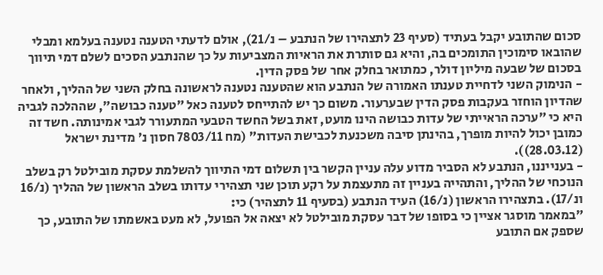סכום שהתובע יקבל בעתיד (סעיף 23 לתצהירו של הנתבע – נ/21), אולם לדעתי הטענה נטענה בעלמא ומבלי שהובאו סימוכין התומכים בה, והיא גם סותרת את הראיות המצביעות על כך שהנתבע הסכים לשלם דמי תיווך בסכום של שבעה מיליון דולר, כמתואר בחלק אחר של פסק הדין.
- הנימוק השני לדחיית טענתו האמורה של הנתבע הוא שהטענה נטענה לראשונה בחלק השני של ההליך, ולאחר שהדיון הוחזר בעקבות פסק הדין שבערעור. משום כך יש להתייחס לטענה כאל "טענה כבושה", שההלכה לגביה היא כי "ערכה הראייתי של עדות כבושה הינו מועט, זאת בשל החשד הטבעי המתעורר לגבי אמינותה. חשד זה כמובן יכול להיות מופרך, בהינתן סיבה משכנעת לכבישת העדות" (מח 7803/11 חסון נ' מדינת ישראל (28.03.12)).
- בענייננו, הנתבע לא הסביר מדוע עלה עניין הקשר בין תשלום דמי התיווך להשלמת עסקת מובילטל רק בשלב הנוכחי של ההליך, והתהייה בעניין זה מתעצמת על רקע תוכן שני תצהירי עדותו בשלב הראשון של ההליך (נ/16 ונ/17). בתצהירו הראשון (נ/16) העיד הנתבע (בסעיף 11 לתצהיר) כי:
"במאמר מוסגר אציין כי בסופו של דבר עסקת מובילטל לא יצאה אל הפועל, לא מעט באשמתו של התובע, כך שספק אם התובע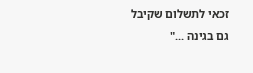זכאי לתשלום שקיבל גם בגינה ..."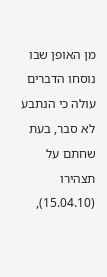מן האופן שבו נוסחו הדברים עולה כי הנתבע לא סבר, בעת שחתם על תצהירו (15.04.10),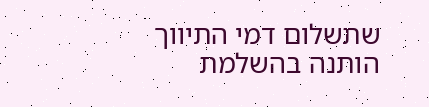שתשלום דמי התיווך הותנה בהשלמת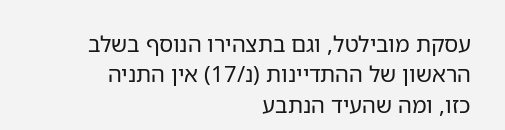עסקת מובילטל, וגם בתצהירו הנוסף בשלב הראשון של ההתדיינות (נ/17) אין התניה כזו, ומה שהעיד הנתבע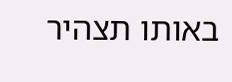באותו תצהיר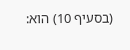(בסעיף 10) הוא: